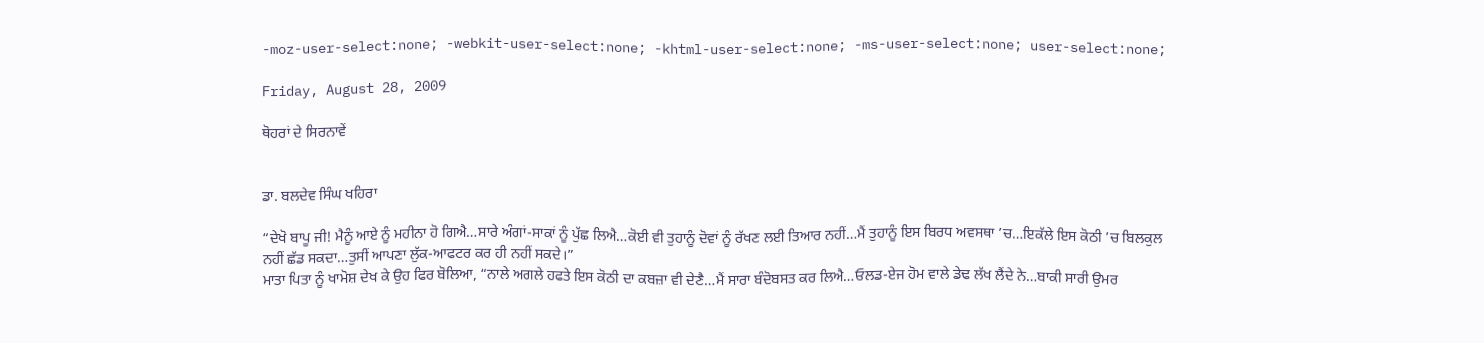-moz-user-select:none; -webkit-user-select:none; -khtml-user-select:none; -ms-user-select:none; user-select:none;

Friday, August 28, 2009

ਥੋਹਰਾਂ ਦੇ ਸਿਰਨਾਵੇਂ


ਡਾ. ਬਲਦੇਵ ਸਿੰਘ ਖਹਿਰਾ

“ਦੇਖੋ ਬਾਪੂ ਜੀ! ਮੈਨੂੰ ਆਏ ਨੂੰ ਮਹੀਨਾ ਹੋ ਗਿਐ…ਸਾਰੇ ਅੰਗਾਂ-ਸਾਕਾਂ ਨੂੰ ਪੁੱਛ ਲਿਐ…ਕੋਈ ਵੀ ਤੁਹਾਨੂੰ ਦੋਵਾਂ ਨੂੰ ਰੱਖਣ ਲਈ ਤਿਆਰ ਨਹੀਂ…ਮੈਂ ਤੁਹਾਨੂੰ ਇਸ ਬਿਰਧ ਅਵਸਥਾ ’ਚ…ਇਕੱਲੇ ਇਸ ਕੋਠੀ ’ਚ ਬਿਲਕੁਲ ਨਹੀਂ ਛੱਡ ਸਕਦਾ…ਤੁਸੀਂ ਆਪਣਾ ਲੁੱਕ-ਆਫਟਰ ਕਰ ਹੀ ਨਹੀਂ ਸਕਦੇ।”
ਮਾਤਾ ਪਿਤਾ ਨੂੰ ਖਾਮੋਸ਼ ਦੇਖ ਕੇ ਉਹ ਫਿਰ ਬੋਲਿਆ, “ਨਾਲੇ ਅਗਲੇ ਹਫਤੇ ਇਸ ਕੋਠੀ ਦਾ ਕਬਜ਼ਾ ਵੀ ਦੇਣੈ…ਮੈਂ ਸਾਰਾ ਬੰਦੋਬਸਤ ਕਰ ਲਿਐ…ਓਲਡ-ਏਜ ਹੋਮ ਵਾਲੇ ਡੇਢ ਲੱਖ ਲੈਂਦੇ ਨੇ…ਬਾਕੀ ਸਾਰੀ ਉਮਰ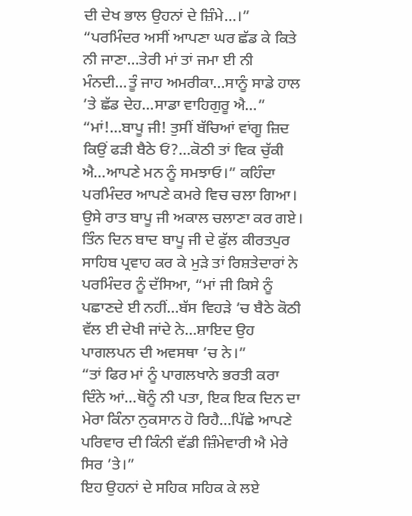ਦੀ ਦੇਖ ਭਾਲ ਉਹਨਾਂ ਦੇ ਜ਼ਿੰਮੇ…।”
“ਪਰਮਿੰਦਰ ਅਸੀਂ ਆਪਣਾ ਘਰ ਛੱਡ ਕੇ ਕਿਤੇ ਨੀ ਜਾਣਾ…ਤੇਰੀ ਮਾਂ ਤਾਂ ਜਮਾ ਈ ਨੀ ਮੰਨਦੀ…ਤੂੰ ਜਾਹ ਅਮਰੀਕਾ…ਸਾਨੂੰ ਸਾਡੇ ਹਾਲ ’ਤੇ ਛੱਡ ਦੇਹ…ਸਾਡਾ ਵਾਹਿਗੁਰੂ ਐ…”
“ਮਾਂ!…ਬਾਪੂ ਜੀ! ਤੁਸੀਂ ਬੱਚਿਆਂ ਵਾਂਗੂ ਜ਼ਿਦ ਕਿਉਂ ਫੜੀ ਬੈਠੇ ਓਂ?…ਕੋਠੀ ਤਾਂ ਵਿਕ ਚੁੱਕੀ ਐ…ਆਪਣੇ ਮਨ ਨੂੰ ਸਮਝਾਓ।” ਕਹਿੰਦਾ ਪਰਮਿੰਦਰ ਆਪਣੇ ਕਮਰੇ ਵਿਚ ਚਲਾ ਗਿਆ। ਉਸੇ ਰਾਤ ਬਾਪੂ ਜੀ ਅਕਾਲ ਚਲਾਣਾ ਕਰ ਗਏ।
ਤਿੰਨ ਦਿਨ ਬਾਦ ਬਾਪੂ ਜੀ ਦੇ ਫੁੱਲ ਕੀਰਤਪੁਰ ਸਾਹਿਬ ਪ੍ਰਵਾਹ ਕਰ ਕੇ ਮੁੜੇ ਤਾਂ ਰਿਸ਼ਤੇਦਾਰਾਂ ਨੇ ਪਰਮਿੰਦਰ ਨੂੰ ਦੱਸਿਆ, “ਮਾਂ ਜੀ ਕਿਸੇ ਨੂੰ ਪਛਾਣਦੇ ਈ ਨਹੀਂ…ਬੱਸ ਵਿਹੜੇ ’ਚ ਬੈਠੇ ਕੋਠੀ ਵੱਲ ਈ ਦੇਖੀ ਜਾਂਦੇ ਨੇ…ਸ਼ਾਇਦ ਉਹ ਪਾਗਲਪਨ ਦੀ ਅਵਸਥਾ ’ਚ ਨੇ।”
“ਤਾਂ ਫਿਰ ਮਾਂ ਨੂੰ ਪਾਗਲਖਾਨੇ ਭਰਤੀ ਕਰਾ ਦਿੰਨੇ ਆਂ…ਥੋਨੂੰ ਨੀ ਪਤਾ, ਇਕ ਇਕ ਦਿਨ ਦਾ ਮੇਰਾ ਕਿੰਨਾ ਨੁਕਸਾਨ ਹੋ ਰਿਹੈ…ਪਿੱਛੇ ਆਪਣੇ ਪਰਿਵਾਰ ਦੀ ਕਿੰਨੀ ਵੱਡੀ ਜ਼ਿੰਮੇਵਾਰੀ ਐ ਮੇਰੇ ਸਿਰ ’ਤੇ।”
ਇਹ ਉਹਨਾਂ ਦੇ ਸਹਿਕ ਸਹਿਕ ਕੇ ਲਏ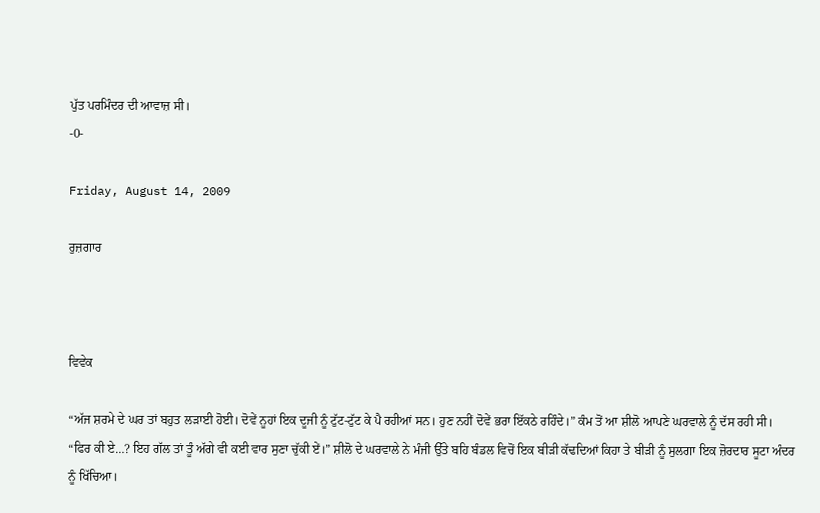ਪੁੱਤ ਪਰਮਿੰਦਰ ਦੀ ਆਵਾਜ਼ ਸੀ।
-0-

Friday, August 14, 2009

ਰੁਜ਼ਗਾਰ



ਵਿਵੇਕ

“ਅੱਜ ਸ਼ਰਮੇ ਦੇ ਘਰ ਤਾਂ ਬਹੁਤ ਲੜਾਈ ਹੋਈ। ਦੋਵੇਂ ਨੂਹਾਂ ਇਕ ਦੂਜੀ ਨੂੰ ਟੁੱਟ-ਟੁੱਟ ਕੇ ਪੈ ਰਹੀਆਂ ਸਨ। ਹੁਣ ਨਹੀਂ ਦੋਵੇਂ ਭਰਾ ਇੱਕਠੇ ਰਹਿੰਦੇ।” ਕੰਮ ਤੋਂ ਆ ਸ਼ੀਲੋ ਆਪਣੇ ਘਰਵਾਲੇ ਨੂੰ ਦੱਸ ਰਹੀ ਸੀ।
“ਫਿਰ ਕੀ ਏ…? ਇਹ ਗੱਲ ਤਾਂ ਤੂੰ ਅੱਗੇ ਵੀ ਕਈ ਵਾਰ ਸੁਣਾ ਚੁੱਕੀ ਏਂ।” ਸ਼ੀਲੋ ਦੇ ਘਰਵਾਲੇ ਨੇ ਮੰਜੀ ਉੱਤੇ ਬਹਿ ਬੰਡਲ ਵਿਚੋਂ ਇਕ ਬੀੜੀ ਕੱਢਦਿਆਂ ਕਿਹਾ ਤੇ ਬੀੜੀ ਨੂੰ ਸੁਲਗਾ ਇਕ ਜ਼ੋਰਦਾਰ ਸੂਟਾ ਅੰਦਰ ਨੂੰ ਖਿੱਚਿਆ।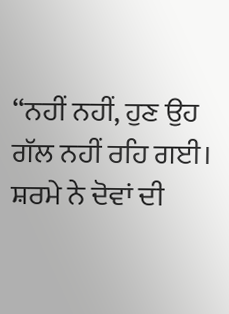“ਨਹੀਂ ਨਹੀਂ, ਹੁਣ ਉਹ ਗੱਲ ਨਹੀਂ ਰਹਿ ਗਈ। ਸ਼ਰਮੇ ਨੇ ਦੋਵਾਂ ਦੀ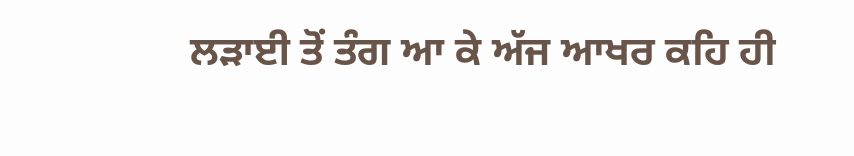ਲੜਾਈ ਤੋਂ ਤੰਗ ਆ ਕੇ ਅੱਜ ਆਖਰ ਕਹਿ ਹੀ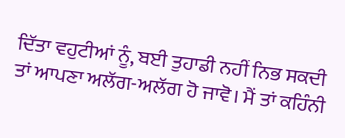ਦਿੱਤਾ ਵਹੁਟੀਆਂ ਨੂੰ, ਬਈ ਤੁਹਾਡੀ ਨਹੀਂ ਨਿਭ ਸਕਦੀ ਤਾਂ ਆਪਣਾ ਅਲੱਗ-ਅਲੱਗ ਹੋ ਜਾਵੋ। ਮੈਂ ਤਾਂ ਕਹਿੰਨੀ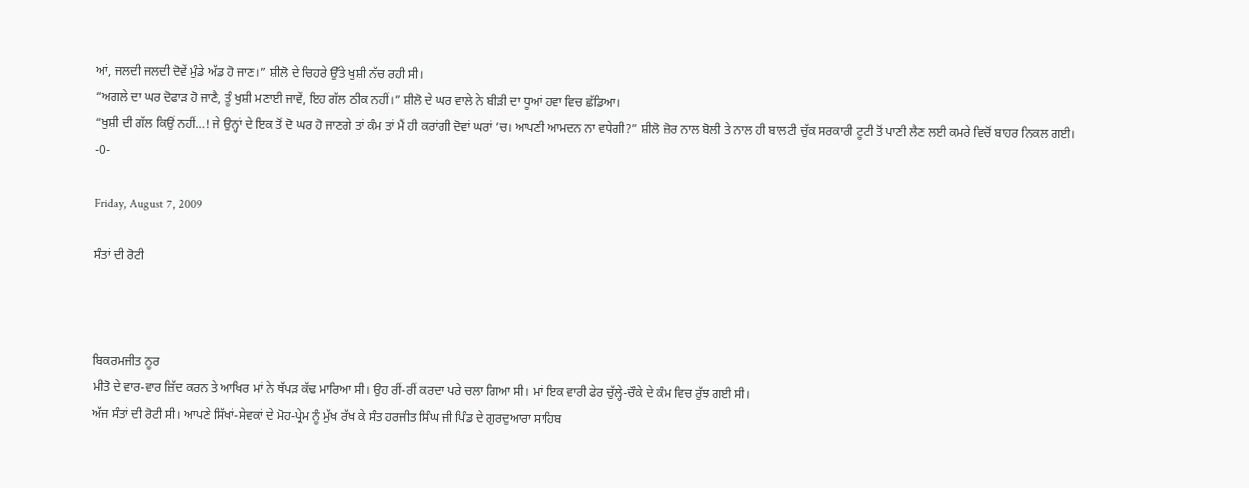ਆਂ, ਜਲਦੀ ਜਲਦੀ ਦੋਵੇਂ ਮੁੰਡੇ ਅੱਡ ਹੋ ਜਾਣ।” ਸ਼ੀਲੋ ਦੇ ਚਿਹਰੇ ਉੱਤੇ ਖੁਸ਼ੀ ਨੱਚ ਰਹੀ ਸੀ।
“ਅਗਲੇ ਦਾ ਘਰ ਦੋਫਾੜ ਹੋ ਜਾਣੈ, ਤੂੰ ਖੁਸ਼ੀ ਮਣਾਈ ਜਾਵੇਂ, ਇਹ ਗੱਲ ਠੀਕ ਨਹੀਂ।” ਸ਼ੀਲੋ ਦੇ ਘਰ ਵਾਲੇ ਨੇ ਬੀੜੀ ਦਾ ਧੂਆਂ ਹਵਾ ਵਿਚ ਛੱਡਿਆ।
“ਖੁਸ਼ੀ ਦੀ ਗੱਲ ਕਿਉਂ ਨਹੀਂ…! ਜੇ ਉਨ੍ਹਾਂ ਦੇ ਇਕ ਤੋਂ ਦੋ ਘਰ ਹੋ ਜਾਣਗੇ ਤਾਂ ਕੰਮ ਤਾਂ ਮੈਂ ਹੀ ਕਰਾਂਗੀ ਦੋਵਾਂ ਘਰਾਂ ’ਚ। ਆਪਣੀ ਆਮਦਨ ਨਾ ਵਧੇਗੀ?” ਸ਼ੀਲੋ ਜ਼ੋਰ ਨਾਲ ਬੋਲੀ ਤੇ ਨਾਲ ਹੀ ਬਾਲਟੀ ਚੁੱਕ ਸਰਕਾਰੀ ਟੂਟੀ ਤੋਂ ਪਾਣੀ ਲੈਣ ਲਈ ਕਮਰੇ ਵਿਚੋਂ ਬਾਹਰ ਨਿਕਲ ਗਈ।
-0-

Friday, August 7, 2009

ਸੰਤਾਂ ਦੀ ਰੋਟੀ



ਬਿਕਰਮਜੀਤ ਨੂਰ
ਮੀਤੋ ਦੇ ਵਾਰ-ਵਾਰ ਜ਼ਿੱਦ ਕਰਨ ਤੇ ਆਖਿਰ ਮਾਂ ਨੇ ਥੱਪੜ ਕੱਢ ਮਾਰਿਆ ਸੀ। ਉਹ ਰੀਂ-ਰੀਂ ਕਰਦਾ ਪਰੇ ਚਲਾ ਗਿਆ ਸੀ। ਮਾਂ ਇਕ ਵਾਰੀ ਫੇਰ ਚੁੱਲ੍ਹੇ-ਚੌਕੇ ਦੇ ਕੰਮ ਵਿਚ ਰੁੱਝ ਗਈ ਸੀ।
ਅੱਜ ਸੰਤਾਂ ਦੀ ਰੋਟੀ ਸੀ। ਆਪਣੇ ਸਿੱਖਾਂ-ਸੇਵਕਾਂ ਦੇ ਮੋਹ-ਪ੍ਰੇਮ ਨੂੰ ਮੁੱਖ ਰੱਖ ਕੇ ਸੰਤ ਹਰਜੀਤ ਸਿੰਘ ਜੀ ਪਿੰਡ ਦੇ ਗੁਰਦੁਆਰਾ ਸਾਹਿਬ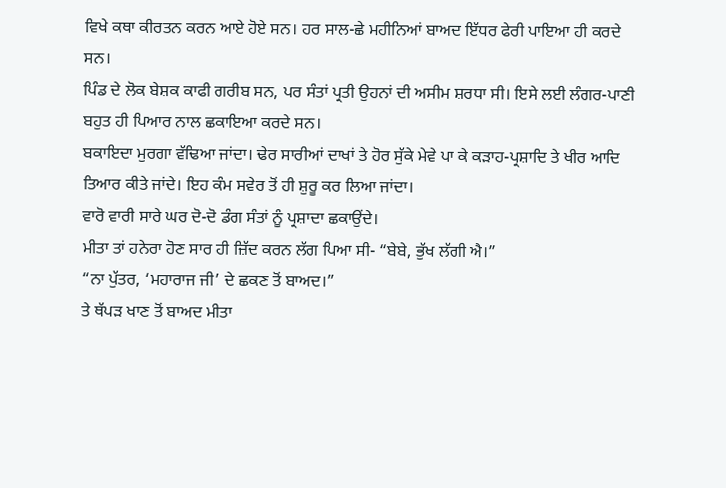ਵਿਖੇ ਕਥਾ ਕੀਰਤਨ ਕਰਨ ਆਏ ਹੋਏ ਸਨ। ਹਰ ਸਾਲ-ਛੇ ਮਹੀਨਿਆਂ ਬਾਅਦ ਇੱਧਰ ਫੇਰੀ ਪਾਇਆ ਹੀ ਕਰਦੇ ਸਨ।
ਪਿੰਡ ਦੇ ਲੋਕ ਬੇਸ਼ਕ ਕਾਫੀ ਗਰੀਬ ਸਨ, ਪਰ ਸੰਤਾਂ ਪ੍ਰਤੀ ਉਹਨਾਂ ਦੀ ਅਸੀਮ ਸ਼ਰਧਾ ਸੀ। ਇਸੇ ਲਈ ਲੰਗਰ-ਪਾਣੀ ਬਹੁਤ ਹੀ ਪਿਆਰ ਨਾਲ ਛਕਾਇਆ ਕਰਦੇ ਸਨ।
ਬਕਾਇਦਾ ਮੁਰਗਾ ਵੱਢਿਆ ਜਾਂਦਾ। ਢੇਰ ਸਾਰੀਆਂ ਦਾਖਾਂ ਤੇ ਹੋਰ ਸੁੱਕੇ ਮੇਵੇ ਪਾ ਕੇ ਕੜਾਹ-ਪ੍ਰਸ਼ਾਦਿ ਤੇ ਖੀਰ ਆਦਿ ਤਿਆਰ ਕੀਤੇ ਜਾਂਦੇ। ਇਹ ਕੰਮ ਸਵੇਰ ਤੋਂ ਹੀ ਸ਼ੁਰੂ ਕਰ ਲਿਆ ਜਾਂਦਾ।
ਵਾਰੋ ਵਾਰੀ ਸਾਰੇ ਘਰ ਦੋ-ਦੋ ਡੰਗ ਸੰਤਾਂ ਨੂੰ ਪ੍ਰਸ਼ਾਦਾ ਛਕਾਉਂਦੇ।
ਮੀਤਾ ਤਾਂ ਹਨੇਰਾ ਹੋਣ ਸਾਰ ਹੀ ਜ਼ਿੱਦ ਕਰਨ ਲੱਗ ਪਿਆ ਸੀ- “ਬੇਬੇ, ਭੁੱਖ ਲੱਗੀ ਐ।”
“ਨਾ ਪੁੱਤਰ, ‘ਮਹਾਰਾਜ ਜੀ’ ਦੇ ਛਕਣ ਤੋਂ ਬਾਅਦ।”
ਤੇ ਥੱਪੜ ਖਾਣ ਤੋਂ ਬਾਅਦ ਮੀਤਾ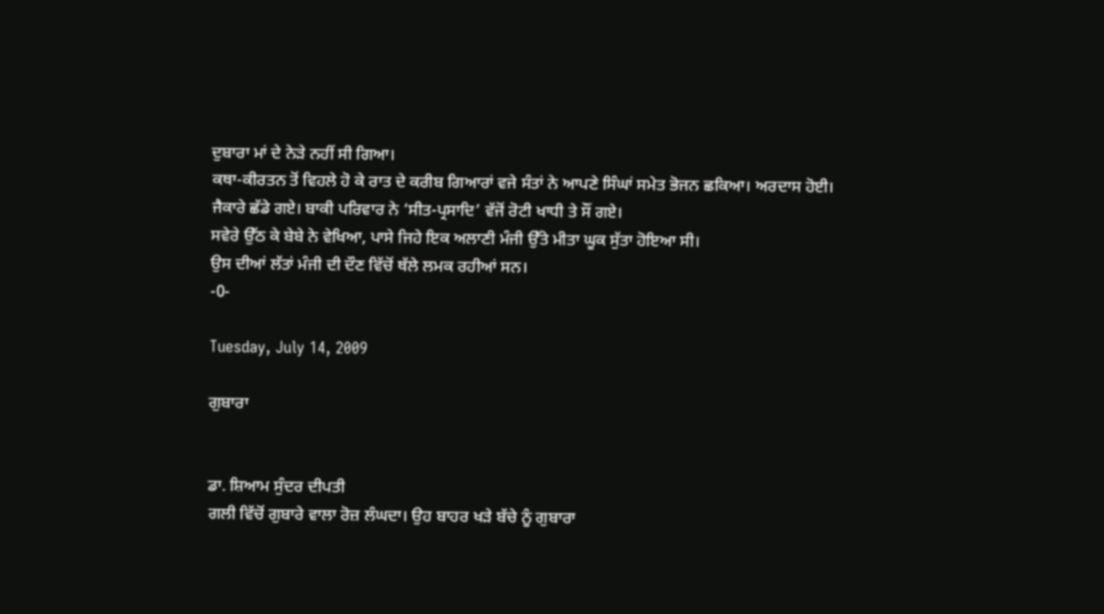ਦੁਬਾਰਾ ਮਾਂ ਦੇ ਨੇੜੇ ਨਹੀਂ ਸੀ ਗਿਆ।
ਕਥਾ-ਕੀਰਤਨ ਤੋਂ ਵਿਹਲੇ ਹੋ ਕੇ ਰਾਤ ਦੇ ਕਰੀਬ ਗਿਆਰਾਂ ਵਜੇ ਸੰਤਾਂ ਨੇ ਆਪਣੇ ਸਿੰਘਾਂ ਸਮੇਤ ਭੋਜਨ ਛਕਿਆ। ਅਰਦਾਸ ਹੋਈ। ਜੈਕਾਰੇ ਛੱਡੇ ਗਏ। ਬਾਕੀ ਪਰਿਵਾਰ ਨੇ ‘ਸੀਤ-ਪ੍ਰਸਾਦਿ’ ਵੱਜੋਂ ਰੋਟੀ ਖਾਧੀ ਤੇ ਸੌਂ ਗਏ।
ਸਵੇਰੇ ਉੱਠ ਕੇ ਬੇਬੇ ਨੇ ਵੇਖਿਆ, ਪਾਸੇ ਜਿਹੇ ਇਕ ਅਲਾਣੀ ਮੰਜੀ ਉੱਤੇ ਮੀਤਾ ਘੂਕ ਸੁੱਤਾ ਹੋਇਆ ਸੀ।
ਉਸ ਦੀਆਂ ਲੱਤਾਂ ਮੰਜੀ ਦੀ ਦੌਣ ਵਿੱਚੋਂ ਥੱਲੇ ਲਮਕ ਰਹੀਆਂ ਸਨ।
-0-

Tuesday, July 14, 2009

ਗੁਬਾਰਾ


ਡਾ. ਸ਼ਿਆਮ ਸੁੰਦਰ ਦੀਪਤੀ
ਗਲੀ ਵਿੱਚੋਂ ਗੁਬਾਰੇ ਵਾਲਾ ਰੋਜ਼ ਲੰਘਦਾ। ਉਹ ਬਾਹਰ ਖੜੇ ਬੱਚੇ ਨੂੰ ਗੁਬਾਰਾ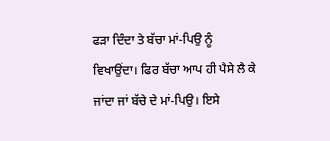ਫੜਾ ਦਿੰਦਾ ਤੇ ਬੱਚਾ ਮਾਂ-ਪਿਉ ਨੂੰ ਵਿਖਾਉਂਦਾ। ਫਿਰ ਬੱਚਾ ਆਪ ਹੀ ਪੈਸੇ ਲੈ ਕੇ ਜਾਂਦਾ ਜਾਂ ਬੱਚੇ ਦੇ ਮਾਂ-ਪਿਉ। ਇਸੇ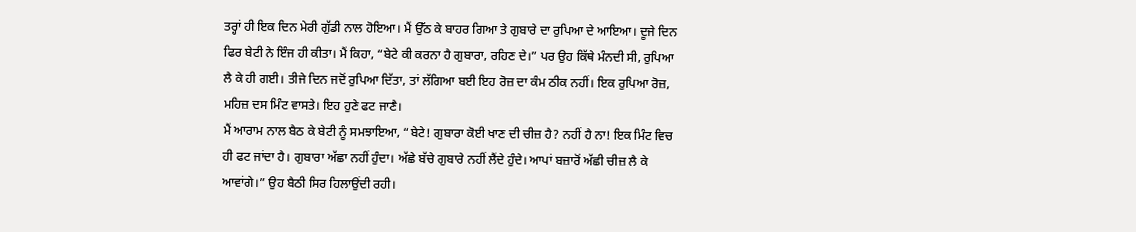ਤਰ੍ਹਾਂ ਹੀ ਇਕ ਦਿਨ ਮੇਰੀ ਗੁੱਡੀ ਨਾਲ ਹੋਇਆ। ਮੈਂ ਉੱਠ ਕੇ ਬਾਹਰ ਗਿਆ ਤੇ ਗੁਬਾਰੇ ਦਾ ਰੁਪਿਆ ਦੇ ਆਇਆ। ਦੂਜੇ ਦਿਨ ਫਿਰ ਬੇਟੀ ਨੇ ਇੰਜ ਹੀ ਕੀਤਾ। ਮੈਂ ਕਿਹਾ, “ਬੇਟੇ ਕੀ ਕਰਨਾ ਹੈ ਗੁਬਾਰਾ, ਰਹਿਣ ਦੇ।” ਪਰ ਉਹ ਕਿੱਥੇ ਮੰਨਦੀ ਸੀ, ਰੁਪਿਆ ਲੈ ਕੇ ਹੀ ਗਈ। ਤੀਜੇ ਦਿਨ ਜਦੋਂ ਰੁਪਿਆ ਦਿੱਤਾ, ਤਾਂ ਲੱਗਿਆ ਬਈ ਇਹ ਰੋਜ਼ ਦਾ ਕੰਮ ਠੀਕ ਨਹੀਂ। ਇਕ ਰੁਪਿਆ ਰੋਜ਼, ਮਹਿਜ਼ ਦਸ ਮਿੰਟ ਵਾਸਤੇ। ਇਹ ਹੁਣੇ ਫਟ ਜਾਣੈ।
ਮੈਂ ਆਰਾਮ ਨਾਲ ਬੈਠ ਕੇ ਬੇਟੀ ਨੂੰ ਸਮਝਾਇਆ, “ਬੇਟੇ! ਗੁਬਾਰਾ ਕੋਈ ਖਾਣ ਦੀ ਚੀਜ਼ ਹੈ? ਨਹੀਂ ਹੈ ਨਾ! ਇਕ ਮਿੰਟ ਵਿਚ ਹੀ ਫਟ ਜਾਂਦਾ ਹੈ। ਗੁਬਾਰਾ ਅੱਛਾ ਨਹੀਂ ਹੁੰਦਾ। ਅੱਛੇ ਬੱਚੇ ਗੁਬਾਰੇ ਨਹੀਂ ਲੈਂਦੇ ਹੁੰਦੇ। ਆਪਾਂ ਬਜ਼ਾਰੋਂ ਅੱਛੀ ਚੀਜ਼ ਲੈ ਕੇ ਆਵਾਂਗੇ।” ਉਹ ਬੈਠੀ ਸਿਰ ਹਿਲਾਉਂਦੀ ਰਹੀ।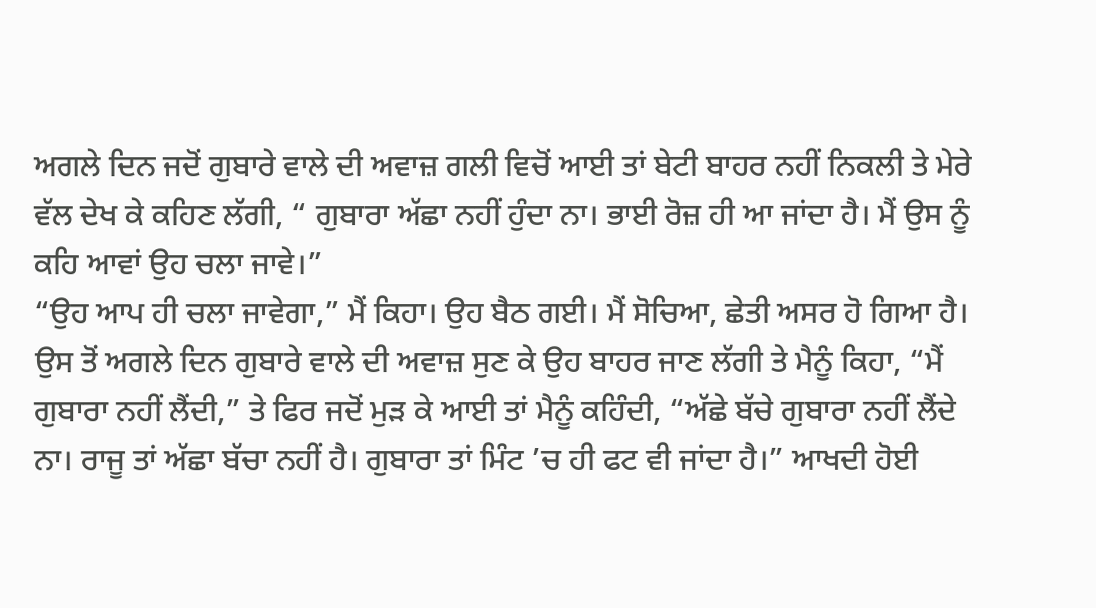ਅਗਲੇ ਦਿਨ ਜਦੋਂ ਗੁਬਾਰੇ ਵਾਲੇ ਦੀ ਅਵਾਜ਼ ਗਲੀ ਵਿਚੋਂ ਆਈ ਤਾਂ ਬੇਟੀ ਬਾਹਰ ਨਹੀਂ ਨਿਕਲੀ ਤੇ ਮੇਰੇ ਵੱਲ ਦੇਖ ਕੇ ਕਹਿਣ ਲੱਗੀ, “ ਗੁਬਾਰਾ ਅੱਛਾ ਨਹੀਂ ਹੁੰਦਾ ਨਾ। ਭਾਈ ਰੋਜ਼ ਹੀ ਆ ਜਾਂਦਾ ਹੈ। ਮੈਂ ਉਸ ਨੂੰ ਕਹਿ ਆਵਾਂ ਉਹ ਚਲਾ ਜਾਵੇ।”
“ਉਹ ਆਪ ਹੀ ਚਲਾ ਜਾਵੇਗਾ,” ਮੈਂ ਕਿਹਾ। ਉਹ ਬੈਠ ਗਈ। ਮੈਂ ਸੋਚਿਆ, ਛੇਤੀ ਅਸਰ ਹੋ ਗਿਆ ਹੈ।
ਉਸ ਤੋਂ ਅਗਲੇ ਦਿਨ ਗੁਬਾਰੇ ਵਾਲੇ ਦੀ ਅਵਾਜ਼ ਸੁਣ ਕੇ ਉਹ ਬਾਹਰ ਜਾਣ ਲੱਗੀ ਤੇ ਮੈਨੂੰ ਕਿਹਾ, “ਮੈਂ ਗੁਬਾਰਾ ਨਹੀਂ ਲੈਂਦੀ,” ਤੇ ਫਿਰ ਜਦੋਂ ਮੁੜ ਕੇ ਆਈ ਤਾਂ ਮੈਨੂੰ ਕਹਿੰਦੀ, “ਅੱਛੇ ਬੱਚੇ ਗੁਬਾਰਾ ਨਹੀਂ ਲੈਂਦੇ ਨਾ। ਰਾਜੂ ਤਾਂ ਅੱਛਾ ਬੱਚਾ ਨਹੀਂ ਹੈ। ਗੁਬਾਰਾ ਤਾਂ ਮਿੰਟ ’ਚ ਹੀ ਫਟ ਵੀ ਜਾਂਦਾ ਹੈ।” ਆਖਦੀ ਹੋਈ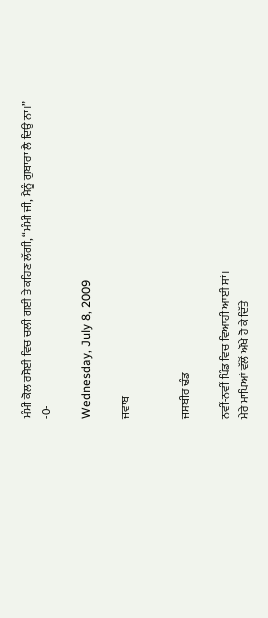ਮੰਮੀ ਕੋਲ ਰਸੋਈ ਵਿਚ ਚਲੀ ਗਈ ਤੇ ਕਹਿਣ ਲੱਗੀ, “ਮੰਮੀ ਜੀ, ਮੈਨੂੰ ਗੁਬਾਰਾ ਲੈ ਦਿਉ ਨਾ।”
-0-

Wednesday, July 8, 2009

ਜਵਾਬ


ਜਸਬੀਰ ਢੰਡ

ਨਵੀਂ-ਨਵੀਂ ਪਿੰਡ ਵਿਚ ਵਿਆਹੀ ਆਈ ਸਾਂ।
ਮੇਰੇ ਮਾਪਿਆਂ ਵੱਲੋਂ ਔਖੇ ਹੋ ਕੇ ਦਿੱਤੇ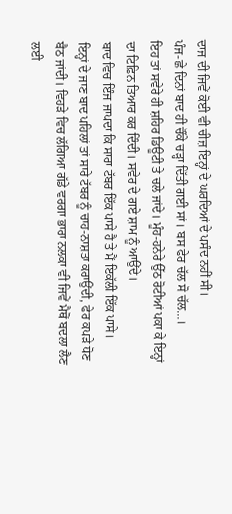ਦਾਜ ਦੀ ਜਿਵੇਂ ਕੋਈ ਵੀ ਚੀਜ਼ ਇਨ੍ਹਾਂ ਦੇ ਘਰਦਿਆਂ ਦੇ ਪਸੰਦ ਨਹੀਂ ਸੀ।
ਪੰਜ-ਛੇ ਦਿਨਾਂ ਬਾਦ ਹੀ ਚੌਂਕੇ ਚੜ੍ਹਾ ਦਿੱਤੀ ਗਈ ਸਾਂ। ਬਸ ਫੇਰ ਚੱਲ ਸੋ ਚੱਲ…।
ਇਹ ਤਾਂ ਸਵੇਰੇ ਹੀ ਸ਼ਹਿਰ ਡਿਊਟੀ ਤੇ ਚਲੇ ਜਾਂਦੇ। ਮੂੰਹ-ਹਨੇਰੇ ਉੱਠ ਰੋਟੀਆਂ ਪਕਾ ਕੇ ਇਨ੍ਹਾਂ ਦਾ ਟਿਫ਼ਿਨ ਤਿਆਰ ਕਰ ਦਿੰਦੀ। ਸਵੇਰ ਦੇ ਗਏ ਸ਼ਾਮ ਨੂੰ ਆਉਂਦੇ।
ਬਾਦ ਵਿਚ ਇੰਜ ਜਾਪਦਾ ਕਿ ਸਾਰਾ ਟੱਬਰ ਇੱਕ ਪਾਸੇ ਹੈ ਤੇ ਮੈਂ ਇਕੱਲੀ ਇੱਕ ਪਾਸੇ।
ਇਨ੍ਹਾਂ ਦੇ ਜਾਣ ਬਾਦ ਪਹਿਲਾਂ ਤਾਂ ਸਾਰੇ ਟੱਬਰ ਨੂੰ ਚਾਹ-ਨਾਸ਼ਤਾ ਕਰਾਉਂਦੀ, ਫੇਰ ਕਪੜੇ ਧੋਣ ਬੈਠ ਜਾਂਦੀ। ਵਿਹੜੇ ਵਿਚ ਲੱਗਿਆ ਗੱਡੇ ਵਰਗਾ ਭਾਰਾ ਨਲਕਾ ਵੀ ਜਿਵੇਂ ਮੈਥੋਂ ਬਦਲਾ ਲੈਣ ਲਈ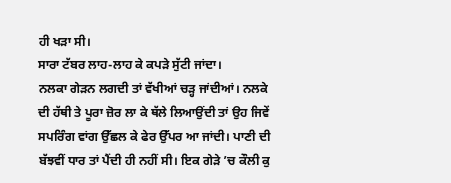ਹੀ ਖੜਾ ਸੀ।
ਸਾਰਾ ਟੱਬਰ ਲਾਹ-ਲਾਹ ਕੇ ਕਪੜੇ ਸੁੱਟੀ ਜਾਂਦਾ।
ਨਲਕਾ ਗੇੜਨ ਲਗਦੀ ਤਾਂ ਵੱਖੀਆਂ ਚੜ੍ਹ ਜਾਂਦੀਆਂ। ਨਲਕੇ ਦੀ ਹੱਥੀ ਤੇ ਪੂਰਾ ਜ਼ੋਰ ਲਾ ਕੇ ਥੱਲੇ ਲਿਆਉਂਦੀ ਤਾਂ ਉਹ ਜਿਵੇਂ ਸਪਰਿੰਗ ਵਾਂਗ ਉੱਛਲ ਕੇ ਫੇਰ ਉੱਪਰ ਆ ਜਾਂਦੀ। ਪਾਣੀ ਦੀ ਬੱਝਵੀਂ ਧਾਰ ਤਾਂ ਪੈਂਦੀ ਹੀ ਨਹੀਂ ਸੀ। ਇਕ ਗੇੜੇ ’ਚ ਕੌਲੀ ਕੁ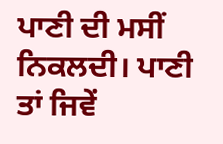ਪਾਣੀ ਦੀ ਮਸੀਂ ਨਿਕਲਦੀ। ਪਾਣੀ ਤਾਂ ਜਿਵੇਂ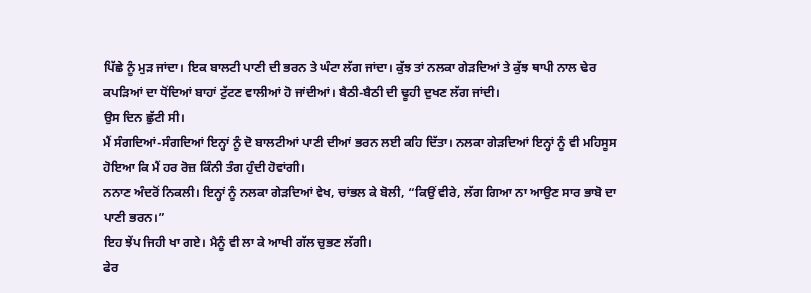ਪਿੱਛੇ ਨੂੰ ਮੁੜ ਜਾਂਦਾ। ਇਕ ਬਾਲਟੀ ਪਾਣੀ ਦੀ ਭਰਨ ਤੇ ਘੰਟਾ ਲੱਗ ਜਾਂਦਾ। ਕੁੱਝ ਤਾਂ ਨਲਕਾ ਗੇੜਦਿਆਂ ਤੇ ਕੁੱਝ ਥਾਪੀ ਨਾਲ ਢੇਰ ਕਪੜਿਆਂ ਦਾ ਧੋਂਦਿਆਂ ਬਾਹਾਂ ਟੁੱਟਣ ਵਾਲੀਆਂ ਹੋ ਜਾਂਦੀਆਂ। ਬੈਠੀ-ਬੈਠੀ ਦੀ ਢੂਹੀ ਦੁਖਣ ਲੱਗ ਜਾਂਦੀ।
ਉਸ ਦਿਨ ਛੁੱਟੀ ਸੀ।
ਮੈਂ ਸੰਗਦਿਆਂ-ਸੰਗਦਿਆਂ ਇਨ੍ਹਾਂ ਨੂੰ ਦੋ ਬਾਲਟੀਆਂ ਪਾਣੀ ਦੀਆਂ ਭਰਨ ਲਈ ਕਹਿ ਦਿੱਤਾ। ਨਲਕਾ ਗੇੜਦਿਆਂ ਇਨ੍ਹਾਂ ਨੂੰ ਵੀ ਮਹਿਸੂਸ ਹੋਇਆ ਕਿ ਮੈਂ ਹਰ ਰੋਜ਼ ਕਿੰਨੀ ਤੰਗ ਹੁੰਦੀ ਹੋਵਾਂਗੀ।
ਨਨਾਣ ਅੰਦਰੋਂ ਨਿਕਲੀ। ਇਨ੍ਹਾਂ ਨੂੰ ਨਲਕਾ ਗੇੜਦਿਆਂ ਵੇਖ, ਚਾਂਭਲ ਕੇ ਬੋਲੀ, “ਕਿਉਂ ਵੀਰੇ, ਲੱਗ ਗਿਆ ਨਾ ਆਉਣ ਸਾਰ ਭਾਬੋ ਦਾ ਪਾਣੀ ਭਰਨ।”
ਇਹ ਝੇਂਪ ਜਿਹੀ ਖਾ ਗਏ। ਮੈਨੂੰ ਵੀ ਲਾ ਕੇ ਆਖੀ ਗੱਲ ਚੁਭਣ ਲੱਗੀ।
ਫੇਰ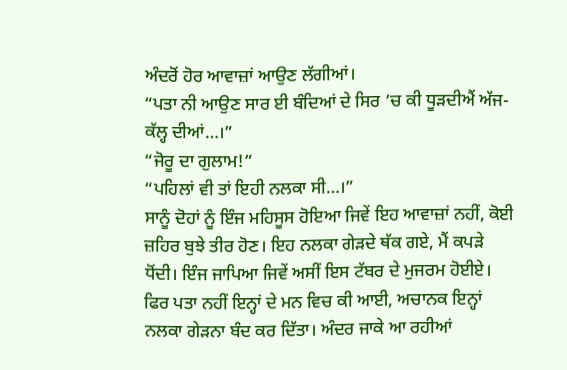ਅੰਦਰੋਂ ਹੋਰ ਆਵਾਜ਼ਾਂ ਆਉਣ ਲੱਗੀਆਂ।
“ਪਤਾ ਨੀ ਆਉਣ ਸਾਰ ਈ ਬੰਦਿਆਂ ਦੇ ਸਿਰ ’ਚ ਕੀ ਧੂੜਦੀਐਂ ਅੱਜ-ਕੱਲ੍ਹ ਦੀਆਂ…।”
“ਜੋਰੂ ਦਾ ਗੁਲਾਮ!”
“ਪਹਿਲਾਂ ਵੀ ਤਾਂ ਇਹੀ ਨਲਕਾ ਸੀ…।”
ਸਾਨੂੰ ਦੋਹਾਂ ਨੂੰ ਇੰਜ ਮਹਿਸੂਸ ਹੋਇਆ ਜਿਵੇਂ ਇਹ ਆਵਾਜ਼ਾਂ ਨਹੀਂ, ਕੋਈ ਜ਼ਹਿਰ ਬੁਝੇ ਤੀਰ ਹੋਣ। ਇਹ ਨਲਕਾ ਗੇੜਦੇ ਥੱਕ ਗਏ, ਮੈਂ ਕਪੜੇ ਧੋਂਦੀ। ਇੰਜ ਜਾਪਿਆ ਜਿਵੇਂ ਅਸੀਂ ਇਸ ਟੱਬਰ ਦੇ ਮੁਜਰਮ ਹੋਈਏ।
ਫਿਰ ਪਤਾ ਨਹੀਂ ਇਨ੍ਹਾਂ ਦੇ ਮਨ ਵਿਚ ਕੀ ਆਈ, ਅਚਾਨਕ ਇਨ੍ਹਾਂ ਨਲਕਾ ਗੇੜਨਾ ਬੰਦ ਕਰ ਦਿੱਤਾ। ਅੰਦਰ ਜਾਕੇ ਆ ਰਹੀਆਂ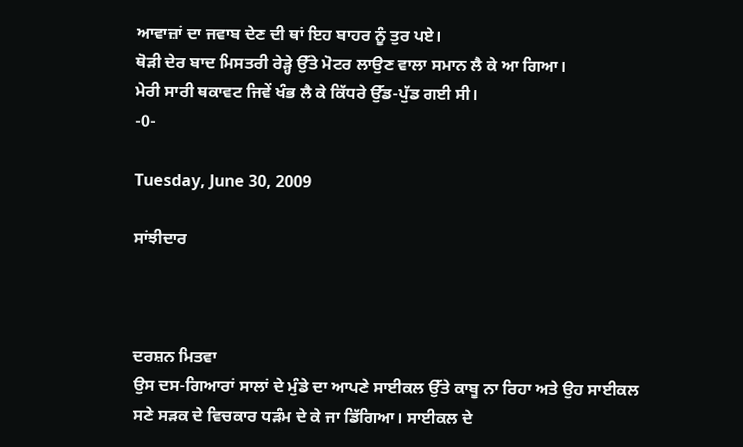ਆਵਾਜ਼ਾਂ ਦਾ ਜਵਾਬ ਦੇਣ ਦੀ ਥਾਂ ਇਹ ਬਾਹਰ ਨੂੰ ਤੁਰ ਪਏ।
ਥੋੜੀ ਦੇਰ ਬਾਦ ਮਿਸਤਰੀ ਰੇੜ੍ਹੇ ਉੱਤੇ ਮੋਟਰ ਲਾਉਣ ਵਾਲਾ ਸਮਾਨ ਲੈ ਕੇ ਆ ਗਿਆ।
ਮੇਰੀ ਸਾਰੀ ਥਕਾਵਟ ਜਿਵੇਂ ਖੰਭ ਲੈ ਕੇ ਕਿੱਧਰੇ ਉੱਡ-ਪੁੱਡ ਗਈ ਸੀ।
-0-

Tuesday, June 30, 2009

ਸਾਂਝੀਦਾਰ



ਦਰਸ਼ਨ ਮਿਤਵਾ
ਉਸ ਦਸ-ਗਿਆਰਾਂ ਸਾਲਾਂ ਦੇ ਮੁੰਡੇ ਦਾ ਆਪਣੇ ਸਾਈਕਲ ਉੱਤੇ ਕਾਬੂ ਨਾ ਰਿਹਾ ਅਤੇ ਉਹ ਸਾਈਕਲ ਸਣੇ ਸੜਕ ਦੇ ਵਿਚਕਾਰ ਧੜੰਮ ਦੇ ਕੇ ਜਾ ਡਿੱਗਿਆ। ਸਾਈਕਲ ਦੇ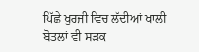ਪਿੱਛੇ ਖੁਰਜੀ ਵਿਚ ਲੱਦੀਆਂ ਖਾਲੀ ਬੋਤਲਾਂ ਵੀ ਸੜਕ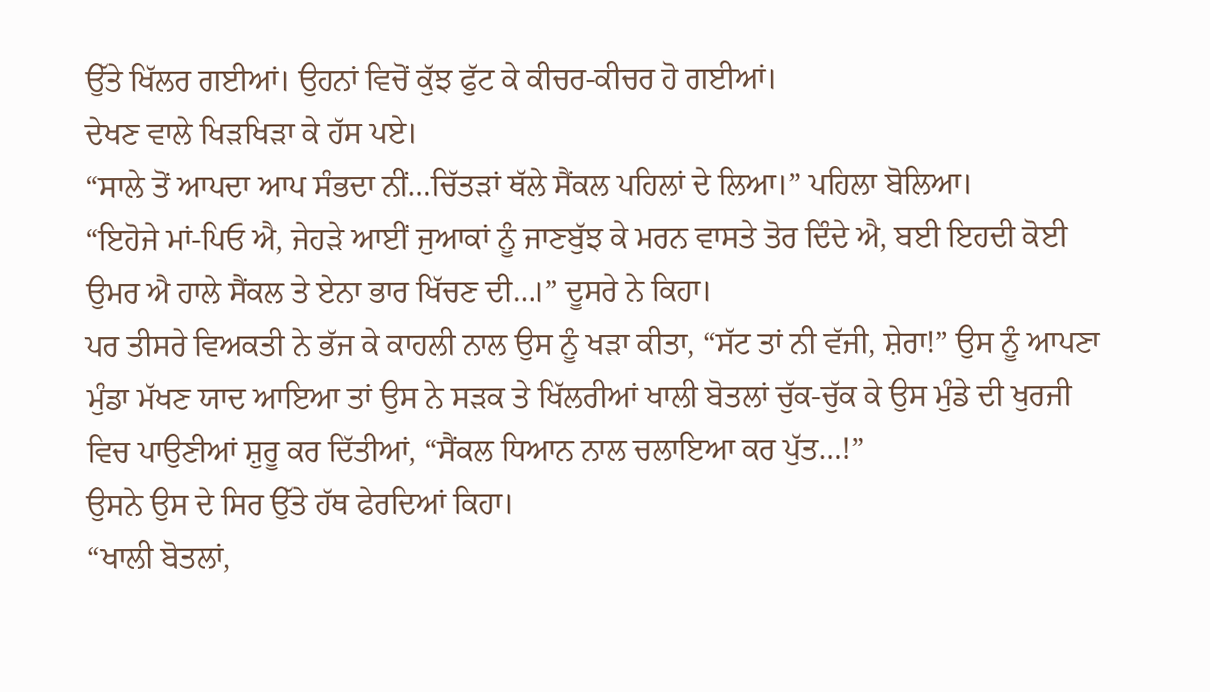ਉੱਤੇ ਖਿੱਲਰ ਗਈਆਂ। ਉਹਨਾਂ ਵਿਚੋਂ ਕੁੱਝ ਫੁੱਟ ਕੇ ਕੀਚਰ-ਕੀਚਰ ਹੋ ਗਈਆਂ।
ਦੇਖਣ ਵਾਲੇ ਖਿੜਖਿੜਾ ਕੇ ਹੱਸ ਪਏ।
“ਸਾਲੇ ਤੋਂ ਆਪਦਾ ਆਪ ਸੰਭਦਾ ਨੀਂ…ਚਿੱਤੜਾਂ ਥੱਲੇ ਸੈਂਕਲ ਪਹਿਲਾਂ ਦੇ ਲਿਆ।” ਪਹਿਲਾ ਬੋਲਿਆ।
“ਇਹੋਜੇ ਮਾਂ-ਪਿਓ ਐ, ਜੇਹੜੇ ਆਈਂ ਜੁਆਕਾਂ ਨੂੰ ਜਾਣਬੁੱਝ ਕੇ ਮਰਨ ਵਾਸਤੇ ਤੋਰ ਦਿੰਦੇ ਐ, ਬਈ ਇਹਦੀ ਕੋਈ ਉਮਰ ਐ ਹਾਲੇ ਸੈਂਕਲ ਤੇ ਏਨਾ ਭਾਰ ਖਿੱਚਣ ਦੀ…।” ਦੂਸਰੇ ਨੇ ਕਿਹਾ।
ਪਰ ਤੀਸਰੇ ਵਿਅਕਤੀ ਨੇ ਭੱਜ ਕੇ ਕਾਹਲੀ ਨਾਲ ਉਸ ਨੂੰ ਖੜਾ ਕੀਤਾ, “ਸੱਟ ਤਾਂ ਨੀ ਵੱਜੀ, ਸ਼ੇਰਾ!” ਉਸ ਨੂੰ ਆਪਣਾ ਮੁੰਡਾ ਮੱਖਣ ਯਾਦ ਆਇਆ ਤਾਂ ਉਸ ਨੇ ਸੜਕ ਤੇ ਖਿੱਲਰੀਆਂ ਖਾਲੀ ਬੋਤਲਾਂ ਚੁੱਕ-ਚੁੱਕ ਕੇ ਉਸ ਮੁੰਡੇ ਦੀ ਖੁਰਜੀ ਵਿਚ ਪਾਉਣੀਆਂ ਸ਼ੁਰੂ ਕਰ ਦਿੱਤੀਆਂ, “ਸੈਂਕਲ ਧਿਆਨ ਨਾਲ ਚਲਾਇਆ ਕਰ ਪੁੱਤ…!”
ਉਸਨੇ ਉਸ ਦੇ ਸਿਰ ਉੱਤੇ ਹੱਥ ਫੇਰਦਿਆਂ ਕਿਹਾ।
“ਖਾਲੀ ਬੋਤਲਾਂ,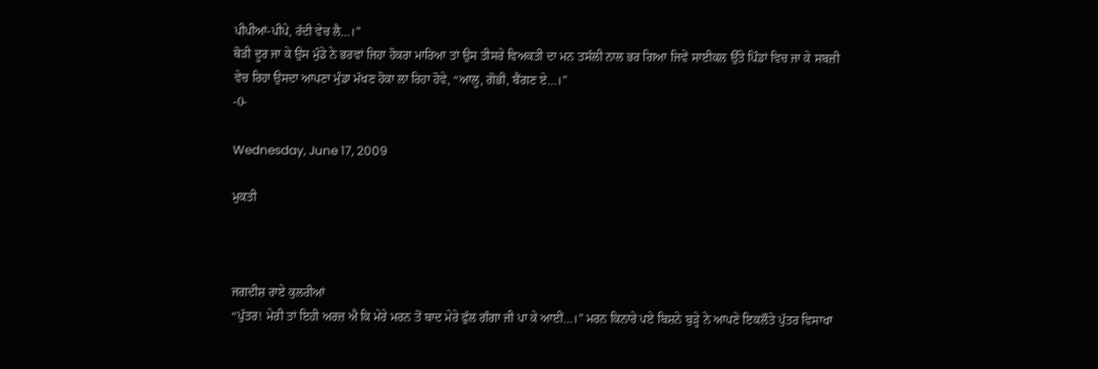ਪੀਪੀਆਂ-ਪੀਪੇ, ਰੱਦੀ ਵੇਚ ਲੈ…।”
ਥੋੜੀ ਦੂਰ ਜਾ ਕੇ ਉਸ ਮੁੰਡੇ ਨੇ ਭਰਵਾਂ ਜਿਹਾ ਹੋਕਰਾ ਮਾਰਿਆ ਤਾਂ ਉਸ ਤੀਸਰੇ ਵਿਅਕਤੀ ਦਾ ਮਨ ਤਸੱਲੀ ਨਾਲ ਭਰ ਗਿਆ ਜਿਵੇਂ ਸਾਈਕਲ ਉੱਤੇ ਪਿੰਡਾਂ ਵਿਚ ਜਾ ਕੇ ਸਬਜ਼ੀ ਵੇਚ ਰਿਹਾ ਉਸਦਾ ਆਪਣਾ ਮੁੰਡਾ ਮੱਖਣ ਹੋਕਾ ਲਾ ਰਿਹਾ ਹੋਵੇ, “ਆਲੂ, ਗੋਭੀ, ਬੈਂਗਣ ਏ…।”
-0-

Wednesday, June 17, 2009

ਮੁਕਤੀ



ਜਗਦੀਸ਼ ਰਾਏ ਕੁਲਰੀਆਂ
“ਪੁੱਤਰ! ਮੇਰੀ ਤਾਂ ਇਹੀ ਅਰਜ਼ ਐ ਕਿ ਮੇਰੇ ਮਰਨ ਤੋਂ ਬਾਦ ਮੇਰੇ ਫੁੱਲ ਗੰਗਾ ਜੀ ਪਾ ਕੇ ਆਈਂ…।” ਮਰਨ ਕਿਨਾਰੇ ਪਏ ਬਿਸ਼ਨੇ ਬੁੜ੍ਹੇ ਨੇ ਆਪਣੇ ਇਕਲੌਤੇ ਪੁੱਤਰ ਵਿਸਾਖਾ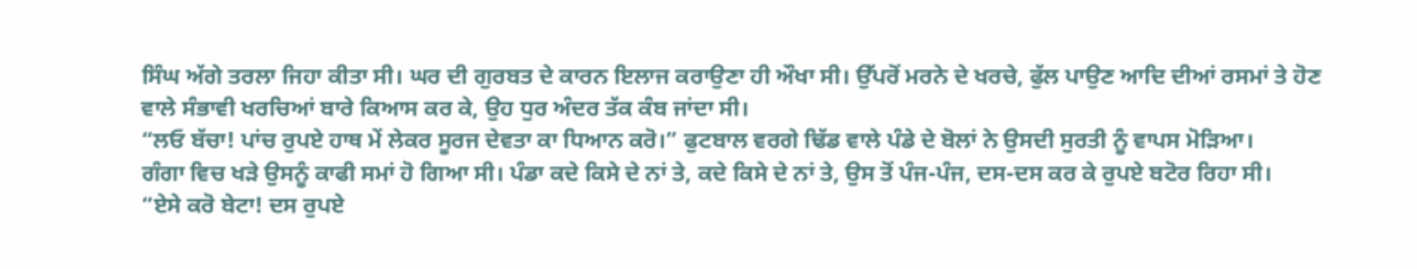ਸਿੰਘ ਅੱਗੇ ਤਰਲਾ ਜਿਹਾ ਕੀਤਾ ਸੀ। ਘਰ ਦੀ ਗੁਰਬਤ ਦੇ ਕਾਰਨ ਇਲਾਜ ਕਰਾਉਣਾ ਹੀ ਔਖਾ ਸੀ। ਉੱਪਰੋਂ ਮਰਨੇ ਦੇ ਖਰਚੇ, ਫੁੱਲ ਪਾਉਣ ਆਦਿ ਦੀਆਂ ਰਸਮਾਂ ਤੇ ਹੋਣ ਵਾਲੇ ਸੰਭਾਵੀ ਖਰਚਿਆਂ ਬਾਰੇ ਕਿਆਸ ਕਰ ਕੇ, ਉਹ ਧੁਰ ਅੰਦਰ ਤੱਕ ਕੰਬ ਜਾਂਦਾ ਸੀ।
“ਲਓ ਬੱਚਾ! ਪਾਂਚ ਰੁਪਏ ਹਾਥ ਮੇਂ ਲੇਕਰ ਸੂਰਜ ਦੇਵਤਾ ਕਾ ਧਿਆਨ ਕਰੋ।” ਫੁਟਬਾਲ ਵਰਗੇ ਢਿੱਡ ਵਾਲੇ ਪੰਡੇ ਦੇ ਬੋਲਾਂ ਨੇ ਉਸਦੀ ਸੁਰਤੀ ਨੂੰ ਵਾਪਸ ਮੋੜਿਆ।
ਗੰਗਾ ਵਿਚ ਖੜੇ ਉਸਨੂੰ ਕਾਫੀ ਸਮਾਂ ਹੋ ਗਿਆ ਸੀ। ਪੰਡਾ ਕਦੇ ਕਿਸੇ ਦੇ ਨਾਂ ਤੇ, ਕਦੇ ਕਿਸੇ ਦੇ ਨਾਂ ਤੇ, ਉਸ ਤੋਂ ਪੰਜ-ਪੰਜ, ਦਸ-ਦਸ ਕਰ ਕੇ ਰੁਪਏ ਬਟੋਰ ਰਿਹਾ ਸੀ।
“ਏਸੇ ਕਰੋ ਬੇਟਾ! ਦਸ ਰੁਪਏ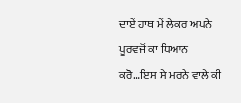ਦਾਏਂ ਹਾਥ ਮੇਂ ਲੇਕਰ ਅਪਨੇ ਪੂਰਵਜੋਂ ਕਾ ਧਿਆਨ ਕਰੋ…ਇਸ ਸੇ ਮਰਨੇ ਵਾਲੇ ਕੀ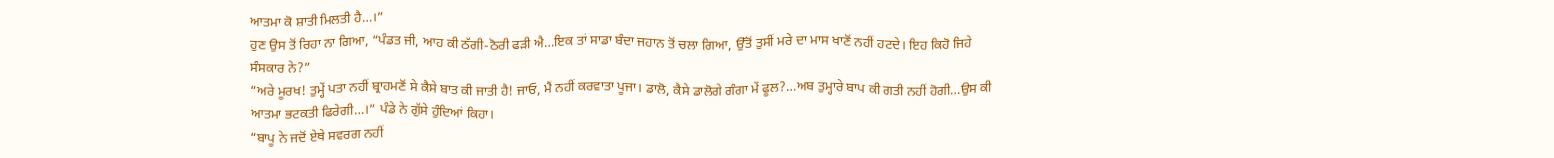ਆਤਮਾ ਕੋ ਸ਼ਾਤੀ ਮਿਲਤੀ ਹੈ…।”
ਹੁਣ ਉਸ ਤੋਂ ਰਿਹਾ ਨਾ ਗਿਆ, “ਪੰਡਤ ਜੀ, ਆਹ ਕੀ ਠੱਗੀ-ਠੋਰੀ ਫੜੀ ਐ…ਇਕ ਤਾਂ ਸਾਡਾ ਬੰਦਾ ਜਹਾਨ ਤੋਂ ਚਲਾ ਗਿਆ, ਉੱਤੋਂ ਤੁਸੀਂ ਮਰੇ ਦਾ ਮਾਸ ਖਾਣੋਂ ਨਹੀਂ ਹਟਦੇ। ਇਹ ਕਿਹੋ ਜਿਹੇ ਸੰਸਕਾਰ ਨੇ?”
“ਅਰੇ ਮੂਰਖ! ਤੁਮ੍ਹੇਂ ਪਤਾ ਨਹੀਂ ਬ੍ਰਾਹਮਣੋਂ ਸੇ ਕੈਸੇ ਬਾਤ ਕੀ ਜਾਤੀ ਹੈ! ਜਾਓ, ਮੈਂ ਨਹੀਂ ਕਰਵਾਤਾ ਪੂਜਾ। ਡਾਲੋ, ਕੈਸੇ ਡਾਲੋਗੇ ਗੰਗਾ ਮੇਂ ਫੂਲ?…ਅਬ ਤੁਮ੍ਹਾਰੇ ਬਾਪ ਕੀ ਗਤੀ ਨਹੀਂ ਹੋਗੀ…ਉਸ ਕੀ ਆਤਮਾ ਭਟਕਤੀ ਫਿਰੇਗੀ…।” ਪੰਡੇ ਨੇ ਗੁੱਸੇ ਹੁੰਦਿਆਂ ਕਿਹਾ।
“ਬਾਪੂ ਨੇ ਜਦੋਂ ਏਥੇ ਸਵਰਗ ਨਹੀਂ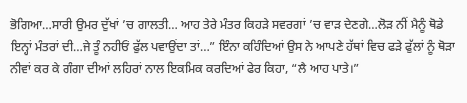ਭੋਗਿਆ…ਸਾਰੀ ਉਮਰ ਦੁੱਖਾਂ ’ਚ ਗਾਲਤੀ… ਆਹ ਤੇਰੇ ਮੰਤਰ ਕਿਹੜੇ ਸਵਰਗਾਂ ’ਚ ਵਾੜ ਦੇਣਗੇ…ਲੋੜ ਨੀਂ ਮੈਨੂੰ ਥੋਡੇ ਇਨ੍ਹਾਂ ਮੰਤਰਾਂ ਦੀ…ਜੇ ਤੂੰ ਨਹੀਓਂ ਫੁੱਲ ਪਵਾਉਂਦਾ ਤਾਂ…” ਇੰਨਾ ਕਹਿੰਦਿਆਂ ਉਸ ਨੇ ਆਪਣੇ ਹੱਥਾਂ ਵਿਚ ਫੜੇ ਫੁੱਲਾਂ ਨੂੰ ਥੋੜਾ ਨੀਵਾਂ ਕਰ ਕੇ ਗੰਗਾ ਦੀਆਂ ਲਹਿਰਾਂ ਨਾਲ ਇਕਮਿਕ ਕਰਦਿਆਂ ਫੇਰ ਕਿਹਾ, “ਲੈ ਆਹ ਪਾਤੇ।”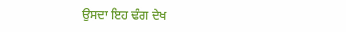ਉਸਦਾ ਇਹ ਢੰਗ ਦੇਖ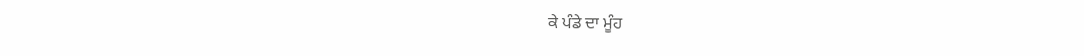ਕੇ ਪੰਡੇ ਦਾ ਮੂੰਹ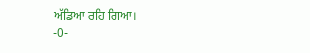ਅੱਡਿਆ ਰਹਿ ਗਿਆ।
-0-